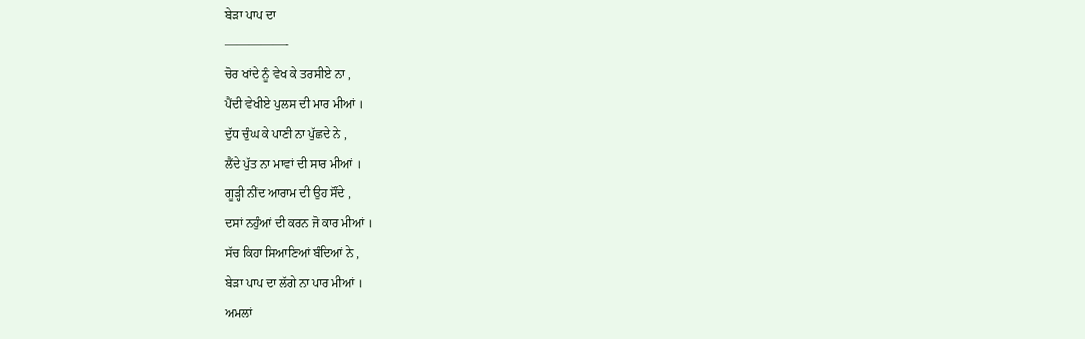ਬੇੜਾ ਪਾਪ ਦਾ
—————-
ਚੋਰ ਖਾਂਦੇ ਨੂੰ ਵੇਖ ਕੇ ਤਰਸੀਏ ਨਾ ,
ਪੈਂਦੀ ਵੇਖੀਏ ਪੁਲਸ ਦੀ ਮਾਰ ਮੀਆਂ ।
ਦੁੱਧ ਚੁੰਘ ਕੇ ਪਾਣੀ ਨਾ ਪੁੱਛਦੇ ਨੇ ,
ਲੈਂਦੇ ਪੁੱਤ ਨਾ ਮਾਵਾਂ ਦੀ ਸਾਰ ਮੀਆਂ ।
ਗੂੜ੍ਹੀ ਨੀਂਦ ਆਰਾਮ ਦੀ ਉਹ ਸੌਂਦੇ ,
ਦਸਾਂ ਨਹੁੰਆਂ ਦੀ ਕਰਨ ਜੋ ਕਾਰ ਮੀਆਂ ।
ਸੱਚ ਕਿਹਾ ਸਿਆਣਿਆਂ ਬੰਦਿਆਂ ਨੇ ,
ਬੇੜਾ ਪਾਪ ਦਾ ਲੱਗੇ ਨਾ ਪਾਰ ਮੀਆਂ ।
ਅਮਲਾਂ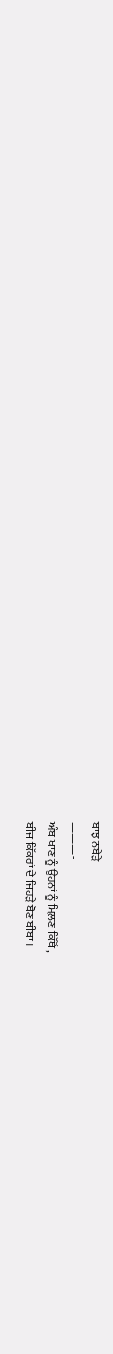ਬਾਝ ਨਬੇੜੇ
———-
ਅੰਬ ਖਾਣ ਨੂੰ ਉਹਨਾਂ ਨੂੰ ਮਿਲ਼ਣ ਕਿੱਥੋਂ ,
ਬੀਜ ਕਿੱਕਰਾਂ ਦੇ ਜਿਹੜੇ ਬੋਣ ਬੀਬਾ ।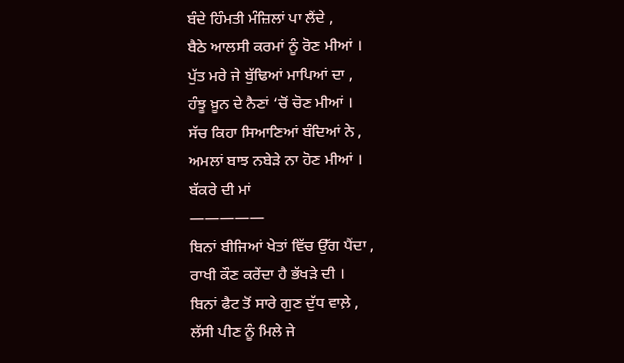ਬੰਦੇ ਹਿੰਮਤੀ ਮੰਜ਼ਿਲਾਂ ਪਾ ਲੈਂਦੇ ,
ਬੈਠੇ ਆਲਸੀ ਕਰਮਾਂ ਨੂੰ ਰੋਣ ਮੀਆਂ ।
ਪੁੱਤ ਮਰੇ ਜੇ ਬੁੱਢਿਆਂ ਮਾਪਿਆਂ ਦਾ ,
ਹੰਝੂ ਖ਼ੂਨ ਦੇ ਨੈਣਾਂ ‘ਚੋਂ ਚੋਣ ਮੀਆਂ ।
ਸੱਚ ਕਿਹਾ ਸਿਆਣਿਆਂ ਬੰਦਿਆਂ ਨੇ ,
ਅਮਲਾਂ ਬਾਝ ਨਬੇੜੇ ਨਾ ਹੋਣ ਮੀਆਂ ।
ਬੱਕਰੇ ਦੀ ਮਾਂ
—————
ਬਿਨਾਂ ਬੀਜਿਆਂ ਖੇਤਾਂ ਵਿੱਚ ਉੱਗ ਪੈਂਦਾ ,
ਰਾਖੀ ਕੌਣ ਕਰੇਂਦਾ ਹੈ ਭੱਖੜੇ ਦੀ ।
ਬਿਨਾਂ ਫੈਟ ਤੋਂ ਸਾਰੇ ਗੁਣ ਦੁੱਧ ਵਾਲ਼ੇ ,
ਲੱਸੀ ਪੀਣ ਨੂੰ ਮਿਲੇ ਜੇ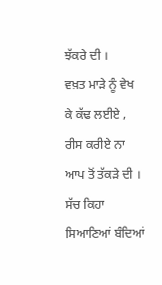ਝੱਕਰੇ ਦੀ ।
ਵਖ਼ਤ ਮਾੜੇ ਨੂੰ ਵੇਖ ਕੇ ਕੱਢ ਲਈਏ ,
ਰੀਸ ਕਰੀਏ ਨਾ ਆਪ ਤੋਂ ਤੱਕੜੇ ਦੀ ।
ਸੱਚ ਕਿਹਾ ਸਿਆਣਿਆਂ ਬੰਦਿਆਂ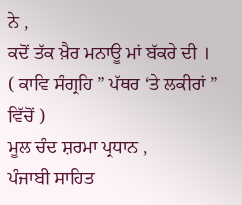ਨੇ ,
ਕਦੋਂ ਤੱਕ ਖ਼ੈਰ ਮਨਾਊ ਮਾਂ ਬੱਕਰੇ ਦੀ ।
( ਕਾਵਿ ਸੰਗ੍ਰਹਿ ” ਪੱਥਰ ‘ਤੇ ਲਕੀਰਾਂ ” ਵਿੱਚੋਂ )
ਮੂਲ ਚੰਦ ਸ਼ਰਮਾ ਪ੍ਰਧਾਨ ,
ਪੰਜਾਬੀ ਸਾਹਿਤ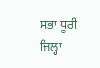ਸਭਾ ਧੂਰੀ ਜਿਲ੍ਹਾ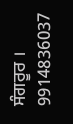ਸੰਗਰੂਰ ।
9914836037